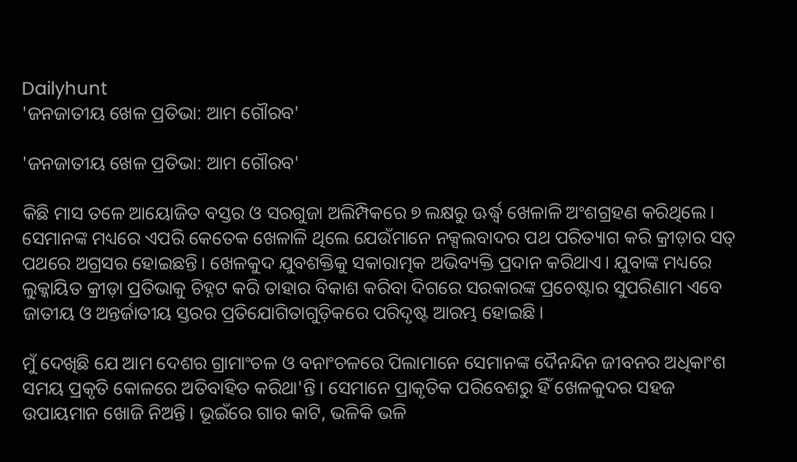Dailyhunt
'ଜନଜାତୀୟ ଖେଳ ପ୍ରତିଭା: ଆମ ଗୌରବ'

'ଜନଜାତୀୟ ଖେଳ ପ୍ରତିଭା: ଆମ ଗୌରବ'

କିଛି ମାସ ତଳେ ଆୟୋଜିତ ବସ୍ତର ଓ ସରଗୁଜା ଅଲିମ୍ପିକରେ ୭ ଲକ୍ଷରୁ ଊର୍ଦ୍ଧ୍ୱ ଖେଳାଳି ଅଂଶଗ୍ରହଣ କରିଥିଲେ। ସେମାନଙ୍କ ମଧ୍ୟରେ ଏପରି କେତେକ ଖେଳାଳି ଥିଲେ ଯେଉଁମାନେ ନକ୍ସଲବାଦର ପଥ ପରିତ୍ୟାଗ କରି କ୍ରୀଡ଼ାର ସତ୍‌ ପଥରେ ଅଗ୍ରସର ହୋଇଛନ୍ତି। ଖେଳକୁଦ ଯୁବଶକ୍ତିକୁ ସକାରାତ୍ମକ ଅଭିବ୍ୟକ୍ତି ପ୍ରଦାନ କରିଥାଏ। ଯୁବାଙ୍କ ମଧ୍ୟରେ ଲୁକ୍କାୟିତ କ୍ରୀଡ଼ା ପ୍ରତିଭାକୁ ଚିହ୍ନଟ କରି ତାହାର ବିକାଶ କରିବା ଦିଗରେ ସରକାରଙ୍କ ପ୍ରଚେଷ୍ଟାର ସୁପରିଣାମ ଏବେ ଜାତୀୟ ଓ ଅନ୍ତର୍ଜାତୀୟ ସ୍ତରର ପ୍ରତିଯୋଗିତାଗୁଡ଼ିକରେ ପରିଦୃଷ୍ଟ ଆରମ୍ଭ ହୋଇଛି।

ମୁଁ ଦେଖିଛି ଯେ ଆମ ଦେଶର ଗ୍ରାମାଂଚଳ ଓ ବନାଂଚଳରେ ପିଲାମାନେ ସେମାନଙ୍କ ଦୈନନ୍ଦିନ ଜୀବନର ଅଧିକାଂଶ ସମୟ ପ୍ରକୃତି କୋଳରେ ଅତିବାହିତ କରିଥା'ନ୍ତି। ସେମାନେ ପ୍ରାକୃତିକ ପରିବେଶରୁ ହିଁ ଖେଳକୁଦର ସହଜ ଉପାୟମାନ ଖୋଜି ନିଅନ୍ତି। ଭୂଇଁରେ ଗାର କାଟି, ଭଳିକି ଭଳି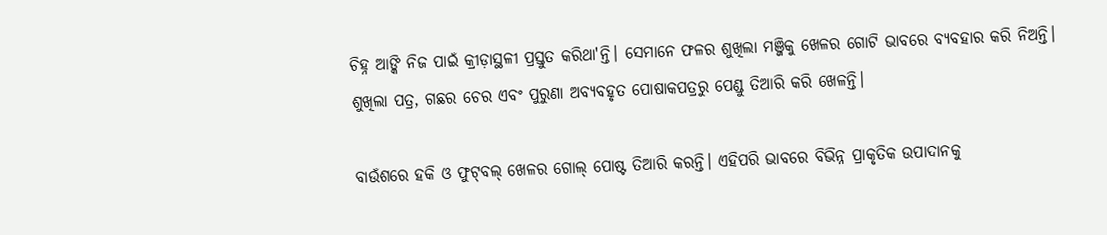ଚିହ୍ନ ଆଙ୍କି ନିଜ ପାଇଁ କ୍ରୀଡ଼ାସ୍ଥଳୀ ପ୍ରସ୍ତୁତ କରିଥା'ନ୍ତି। ସେମାନେ ଫଳର ଶୁଖିଲା ମଞ୍ଜିକୁ ଖେଳର ଗୋଟି ଭାବରେ ବ୍ୟବହାର କରି ନିଅନ୍ତି। ଶୁଖିଲା ପତ୍ର, ଗଛର ଚେର ଏବଂ ପୁରୁଣା ଅବ୍ୟବହୃତ ପୋଷାକପତ୍ରରୁ ପେଣ୍ଡୁ ତିଆରି କରି ଖେଳନ୍ତି।

ବାଉଁଶରେ ହକି ଓ ଫୁଟ୍‌ବଲ୍‌ ଖେଳର ଗୋଲ୍‌ ପୋଷ୍ଟ ତିଆରି କରନ୍ତି। ଏହିପରି ଭାବରେ ବିଭିନ୍ନ ପ୍ରାକୃତିକ ଉପାଦାନକୁ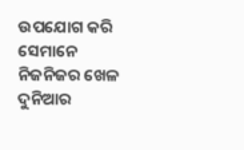ଉପଯୋଗ କରି ସେମାନେ ନିଜନିଜର ଖେଳ ଦୁନିଆର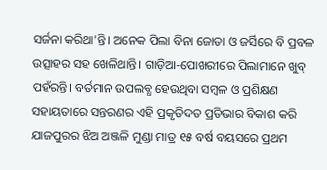ସର୍ଜନା କରିଥା'ନ୍ତି। ଅନେକ ପିଲା ବିନା ଜୋତା ଓ ଜର୍ସିରେ ବି ପ୍ରବଳ ଉତ୍ସାହର ସହ ଖେଳିଥାନ୍ତି। ଗାଡ଼ିଆ-ପୋଖରୀରେ ପିଲାମାନେ ଖୁବ୍‌ ପହଁରନ୍ତି। ବର୍ତମାନ ଉପଲବ୍ଧ ହେଉଥିବା ସମ୍ବଳ ଓ ପ୍ରଶିକ୍ଷଣ ସହାୟତାରେ ସନ୍ତରଣର ଏହି ପ୍ରକୃତିଦତ ପ୍ରତିଭାର ବିକାଶ କରି ଯାଜପୁରର ଝିଅ ଅଞ୍ଜଳି ମୁଣ୍ଡା ମାତ୍ର ୧୫ ବର୍ଷ ବୟସରେ ପ୍ରଥମ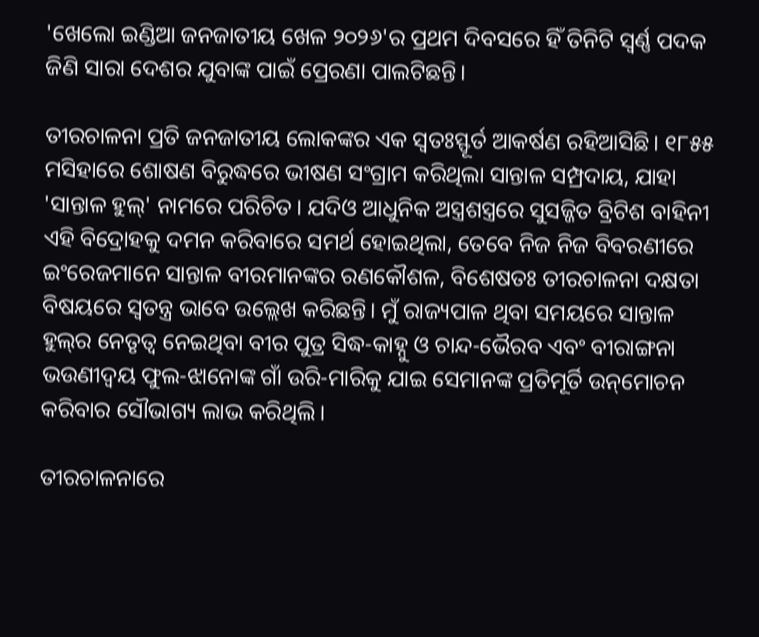'ଖେଲୋ ଇଣ୍ଡିଆ ଜନଜାତୀୟ ଖେଳ ୨୦୨୬'ର ପ୍ରଥମ ଦିବସରେ ହିଁ ତିନିଟି ସ୍ୱର୍ଣ୍ଣ ପଦକ ଜିଣି ସାରା ଦେଶର ଯୁବାଙ୍କ ପାଇଁ ପ୍ରେରଣା ପାଲଟିଛନ୍ତି।

ତୀରଚାଳନା ପ୍ରତି ଜନଜାତୀୟ ଲୋକଙ୍କର ଏକ ସ୍ୱତଃସ୍ଫୂର୍ତ ଆକର୍ଷଣ ରହିଆସିଛି। ୧୮୫୫ ମସିହାରେ ଶୋଷଣ ବିରୁଦ୍ଧରେ ଭୀଷଣ ସଂଗ୍ରାମ କରିଥିଲା ସାନ୍ତାଳ ସମ୍ପ୍ରଦାୟ, ଯାହା 'ସାନ୍ତାଳ ହୁଲ୍‌' ନାମରେ ପରିଚିତ। ଯଦିଓ ଆଧୁନିକ ଅସ୍ତ୍ରଶସ୍ତ୍ରରେ ସୁସଜ୍ଜିତ ବ୍ରିଟିଶ ବାହିନୀ ଏହି ବିଦ୍ରୋହକୁ ଦମନ କରିବାରେ ସମର୍ଥ ହୋଇଥିଲା, ତେବେ ନିଜ ନିଜ ବିବରଣୀରେ ଇଂରେଜମାନେ ସାନ୍ତାଳ ବୀରମାନଙ୍କର ରଣକୌଶଳ, ବିଶେଷତଃ ତୀରଚାଳନା ଦକ୍ଷତା ବିଷୟରେ ସ୍ୱତନ୍ତ୍ର ଭାବେ ଉଲ୍ଲେଖ କରିଛନ୍ତି। ମୁଁ ରାଜ୍ୟପାଳ ଥିବା ସମୟରେ ସାନ୍ତାଳ ହୁଲ୍‌ର ନେତୃତ୍ୱ ନେଇଥିବା ବୀର ପୁତ୍ର ସିଦ୍ଧ-କାହ୍ନୁ ଓ ଚାନ୍ଦ-ଭୈରବ ଏବଂ ବୀରାଙ୍ଗନା ଭଉଣୀଦ୍ୱୟ ଫୁଲ-ଝାନୋଙ୍କ ଗାଁ ଉରି-ମାରିକୁ ଯାଇ ସେମାନଙ୍କ ପ୍ରତିମୂର୍ତି ଉନ୍‌ମୋଚନ କରିବାର ସୌଭାଗ୍ୟ ଲାଭ କରିଥିଲି।

ତୀରଚାଳନାରେ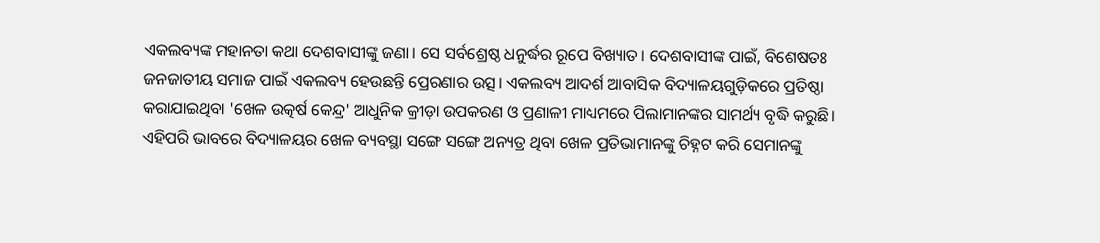ଏକଲବ୍ୟଙ୍କ ମହାନତା କଥା ଦେଶବାସୀଙ୍କୁ ଜଣା। ସେ ସର୍ବଶ୍ରେଷ୍ଠ ଧନୁର୍ଦ୍ଧର ରୂପେ ବିଖ୍ୟାତ। ଦେଶବାସୀଙ୍କ ପାଇଁ, ବିଶେଷତଃ ଜନଜାତୀୟ ସମାଜ ପାଇଁ ଏକଲବ୍ୟ ହେଉଛନ୍ତି ପ୍ରେରଣାର ଉତ୍ସ। ଏକଲବ୍ୟ ଆଦର୍ଶ ଆବାସିକ ବିଦ୍ୟାଳୟଗୁଡ଼ିକରେ ପ୍ରତିଷ୍ଠା କରାଯାଇଥିବା 'ଖେଳ ଉତ୍କର୍ଷ କେନ୍ଦ୍ର' ଆଧୁନିକ କ୍ରୀଡ଼ା ଉପକରଣ ଓ ପ୍ରଣାଳୀ ମାଧ୍ୟମରେ ପିଲାମାନଙ୍କର ସାମର୍ଥ୍ୟ ବୃଦ୍ଧି କରୁଛି। ଏହିପରି ଭାବରେ ବିଦ୍ୟାଳୟର ଖେଳ ବ୍ୟବସ୍ଥା ସଙ୍ଗେ ସଙ୍ଗେ ଅନ୍ୟତ୍ର ଥିବା ଖେଳ ପ୍ରତିଭାମାନଙ୍କୁ ଚିହ୍ନଟ କରି ସେମାନଙ୍କୁ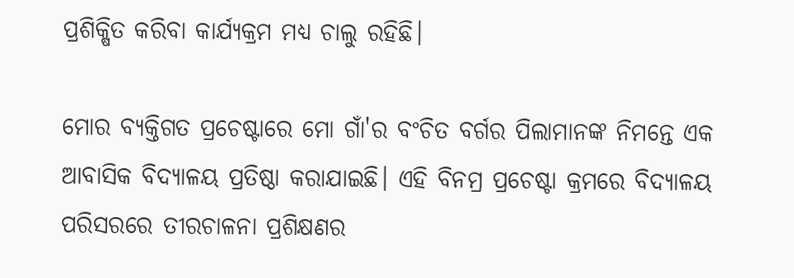ପ୍ରଶିକ୍ଷିତ କରିବା କାର୍ଯ୍ୟକ୍ରମ ମଧ୍ୟ ଚାଲୁ ରହିଛି।

ମୋର ବ୍ୟକ୍ତିଗତ ପ୍ରଚେଷ୍ଟାରେ ମୋ ଗାଁ'ର ବଂଚିତ ବର୍ଗର ପିଲାମାନଙ୍କ ନିମନ୍ତେ ଏକ ଆବାସିକ ବିଦ୍ୟାଳୟ ପ୍ରତିଷ୍ଠା କରାଯାଇଛି। ଏହି ବିନମ୍ର ପ୍ରଚେଷ୍ଟା କ୍ରମରେ ବିଦ୍ୟାଳୟ ପରିସରରେ ତୀରଚାଳନା ପ୍ରଶିକ୍ଷଣର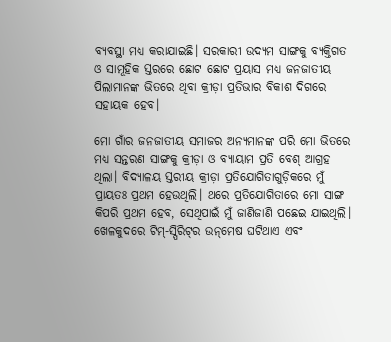ବ୍ୟବସ୍ଥା ମଧ୍ୟ କରାଯାଇଛି। ସରକାରୀ ଉଦ୍ୟମ ସାଙ୍ଗକୁ ବ୍ୟକ୍ତିଗତ ଓ ସାମୂହିକ ସ୍ତରରେ ଛୋଟ ଛୋଟ ପ୍ରୟାସ ମଧ୍ୟ ଜନଜାତୀୟ ପିଲାମାନଙ୍କ ଭିତରେ ଥିବା କ୍ରୀଡ଼ା ପ୍ରତିଭାର ବିକାଶ ଦିଗରେ ସହାୟକ ହେବ।

ମୋ ଗାଁର ଜନଜାତୀୟ ସମାଜର ଅନ୍ୟମାନଙ୍କ ପରି ମୋ ଭିତରେ ମଧ୍ୟ ସନ୍ତରଣ ସାଙ୍ଗକୁ କ୍ରୀଡ଼ା ଓ ବ୍ୟାୟାମ ପ୍ରତି ବେଶ୍‌ ଆଗ୍ରହ ଥିଲା। ବିଦ୍ୟାଳୟ ସ୍ତରୀୟ କ୍ରୀଡ଼ା ପ୍ରତିଯୋଗିତାଗୁଡ଼ିକରେ ମୁଁ ପ୍ରାୟତଃ ପ୍ରଥମ ହେଉଥିଲି। ଥରେ ପ୍ରତିଯୋଗିତାରେ ମୋ ସାଙ୍ଗ କିପରି ପ୍ରଥମ ହେବ, ସେଥିପାଇଁ ମୁଁ ଜାଣିଜାଣି ପଛେଇ ଯାଇଥିଲି। ଖେଳକୁଦରେ ଟିମ୍‌-ସ୍ପିରିଟ୍‌ର ଉନ୍‌ମେଷ ଘଟିଥାଏ ଏବଂ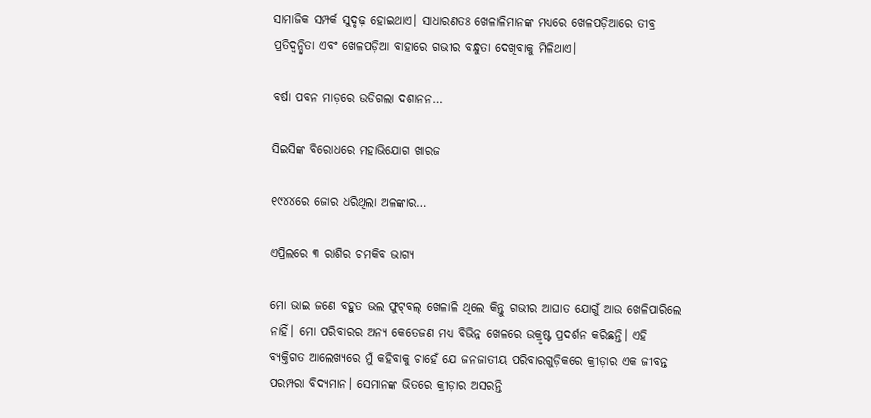ସାମାଜିକ ସମ୍ପର୍କ ସୁଦୃଢ଼ ହୋଇଥାଏ। ସାଧାରଣତଃ ଖେଳାଳିମାନଙ୍କ ମଧ୍ୟରେ ଖେଳପଡ଼ିଆରେ ତୀବ୍ର ପ୍ରତିଦ୍ୱନ୍ଦ୍ୱିତା ଏବଂ ଖେଳପଡ଼ିଆ ବାହାରେ ଗଭୀର ବନ୍ଧୁତା ଦେଖିବାକୁ ମିଳିଥାଏ।

ବର୍ଷା ପବନ ମାଡ଼ରେ ଉଡିଗଲା ଦଶାନନ…

ସିଇସିଙ୍କ ବିରୋଧରେ ମହାଭିଯୋଗ ଖାରଜ

୧୯୪୪ରେ ଜୋର ଧରିଥିଲା ଅଳଙ୍କାର…

ଏପ୍ରିଲରେ ୩ ରାଶିର ଚମକିବ ଭାଗ୍ୟ

ମୋ ଭାଇ ଜଣେ ବହୁତ ଭଲ ଫୁଟ୍‌ବଲ୍‌ ଖେଳାଳି ଥିଲେ କିନ୍ତୁ ଗଭୀର ଆଘାତ ଯୋଗୁଁ ଆଉ ଖେଳିପାରିଲେ ନାହିଁ। ମୋ ପରିବାରର ଅନ୍ୟ କେତେଜଣ ମଧ୍ୟ ବିଭିନ୍ନ ଖେଳରେ ଉକ୍ରୃଷ୍ଟ ପ୍ରଦର୍ଶନ କରିଛନ୍ତି। ଏହି ବ୍ୟକ୍ତିଗତ ଆଲେଖ୍ୟରେ ମୁଁ କହିବାକୁ ଚାହେଁ ଯେ ଜନଜାତୀୟ ପରିବାରଗୁଡ଼ିକରେ କ୍ରୀଡ଼ାର ଏକ ଜୀବନ୍ତ ପରମ୍ପରା ବିଦ୍ୟମାନ। ସେମାନଙ୍କ ଭିତରେ କ୍ରୀଡ଼ାର ଅସରନ୍ତି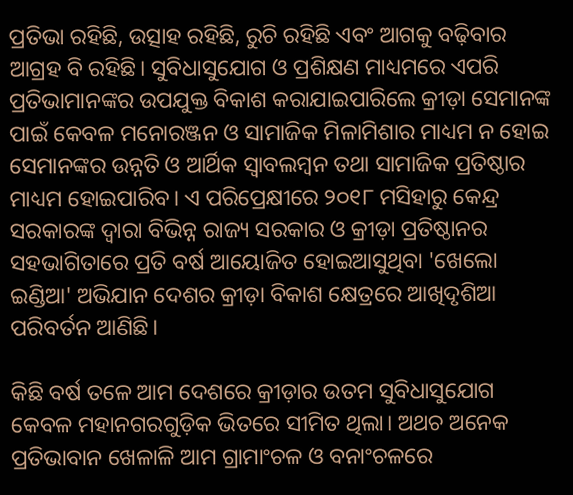ପ୍ରତିଭା ରହିଛି, ଉତ୍ସାହ ରହିଛି, ରୁଚି ରହିଛି ଏବଂ ଆଗକୁ ବଢ଼ିବାର ଆଗ୍ରହ ବି ରହିଛି। ସୁବିଧାସୁଯୋଗ ଓ ପ୍ରଶିକ୍ଷଣ ମାଧ୍ୟମରେ ଏପରି ପ୍ରତିଭାମାନଙ୍କର ଉପଯୁକ୍ତ ବିକାଶ କରାଯାଇପାରିଲେ କ୍ରୀଡ଼ା ସେମାନଙ୍କ ପାଇଁ କେବଳ ମନୋରଞ୍ଜନ ଓ ସାମାଜିକ ମିଳାମିଶାର ମାଧ୍ୟମ ନ ହୋଇ ସେମାନଙ୍କର ଉନ୍ନତି ଓ ଆର୍ଥିକ ସ୍ୱାବଲମ୍ବନ ତଥା ସାମାଜିକ ପ୍ରତିଷ୍ଠାର ମାଧ୍ୟମ ହୋଇପାରିବ। ଏ ପରିପ୍ରେକ୍ଷୀରେ ୨୦୧୮ ମସିହାରୁ କେନ୍ଦ୍ର ସରକାରଙ୍କ ଦ୍ୱାରା ବିଭିନ୍ନ ରାଜ୍ୟ ସରକାର ଓ କ୍ରୀଡ଼ା ପ୍ରତିଷ୍ଠାନର ସହଭାଗିତାରେ ପ୍ରତି ବର୍ଷ ଆୟୋଜିତ ହୋଇଆସୁଥିବା 'ଖେଲୋ ଇଣ୍ଡିଆ' ଅଭିଯାନ ଦେଶର କ୍ରୀଡ଼ା ବିକାଶ କ୍ଷେତ୍ରରେ ଆଖିଦୃଶିଆ ପରିବର୍ତନ ଆଣିଛି।

କିଛି ବର୍ଷ ତଳେ ଆମ ଦେଶରେ କ୍ରୀଡ଼ାର ଉତମ ସୁବିଧାସୁଯୋଗ କେବଳ ମହାନଗରଗୁଡ଼ିକ ଭିତରେ ସୀମିତ ଥିଲା। ଅଥଚ ଅନେକ ପ୍ରତିଭାବାନ ଖେଳାଳି ଆମ ଗ୍ରାମାଂଚଳ ଓ ବନାଂଚଳରେ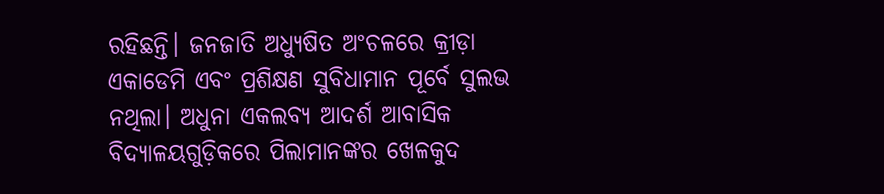ରହିଛନ୍ତି। ଜନଜାତି ଅଧ୍ୟୁଷିତ ଅଂଚଳରେ କ୍ରୀଡ଼ା ଏକାଡେମି ଏବଂ ପ୍ରଶିକ୍ଷଣ ସୁବିଧାମାନ ପୂର୍ବେ ସୁଲଭ ନଥିଲା। ଅଧୁନା ଏକଲବ୍ୟ ଆଦର୍ଶ ଆବାସିକ ବିଦ୍ୟାଳୟଗୁଡ଼ିକରେ ପିଲାମାନଙ୍କର ଖେଳକୁଦ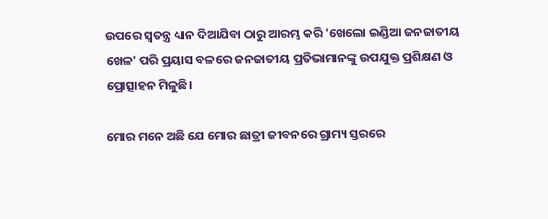ଉପରେ ସ୍ୱତନ୍ତ୍ର ଧ୍ୟାନ ଦିଆଯିବା ଠାରୁ ଆରମ୍ଭ କରି 'ଖେଲୋ ଇଣ୍ଡିଆ ଜନଜାତୀୟ ଖେଳ' ପରି ପ୍ରୟାସ ବଳରେ ଜନଜାତୀୟ ପ୍ରତିଭାମାନଙ୍କୁ ଉପଯୁକ୍ତ ପ୍ରଶିକ୍ଷଣ ଓ ପ୍ରୋତ୍ସାହନ ମିଳୁଛି।

ମୋର ମନେ ଅଛି ଯେ ମୋର ଛାତ୍ରୀ ଜୀବନରେ ଗ୍ରାମ୍ୟ ସ୍ତରରେ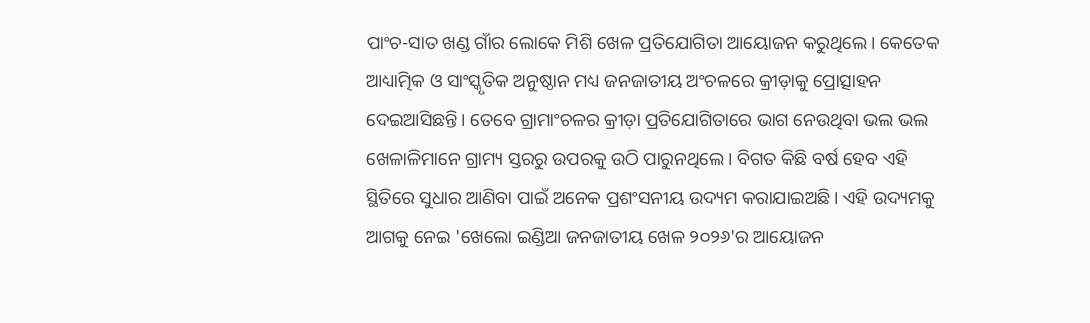ପାଂଚ-ସାତ ଖଣ୍ଡ ଗାଁର ଲୋକେ ମିଶି ଖେଳ ପ୍ରତିଯୋଗିତା ଆୟୋଜନ କରୁଥିଲେ। କେତେକ ଆଧ୍ୟାତ୍ମିକ ଓ ସାଂସ୍କୃତିକ ଅନୁଷ୍ଠାନ ମଧ୍ୟ ଜନଜାତୀୟ ଅଂଚଳରେ କ୍ରୀଡ଼ାକୁ ପ୍ରୋତ୍ସାହନ ଦେଇଆସିଛନ୍ତି। ତେବେ ଗ୍ରାମାଂଚଳର କ୍ରୀଡ଼ା ପ୍ରତିଯୋଗିତାରେ ଭାଗ ନେଉଥିବା ଭଲ ଭଲ ଖେଳାଳିମାନେ ଗ୍ରାମ୍ୟ ସ୍ତରରୁ ଉପରକୁ ଉଠି ପାରୁନଥିଲେ। ବିଗତ କିଛି ବର୍ଷ ହେବ ଏହି ସ୍ଥିତିରେ ସୁଧାର ଆଣିବା ପାଇଁ ଅନେକ ପ୍ରଶଂସନୀୟ ଉଦ୍ୟମ କରାଯାଇଅଛି। ଏହି ଉଦ୍ୟମକୁ ଆଗକୁ ନେଇ 'ଖେଲୋ ଇଣ୍ଡିଆ ଜନଜାତୀୟ ଖେଳ ୨୦୨୬'ର ଆୟୋଜନ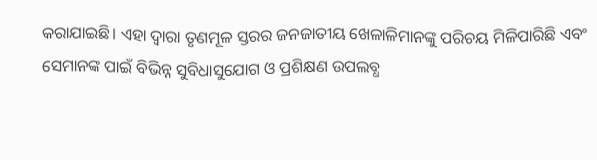କରାଯାଇଛି। ଏହା ଦ୍ୱାରା ତୃଣମୂଳ ସ୍ତରର ଜନଜାତୀୟ ଖେଳାଳିମାନଙ୍କୁ ପରିଚୟ ମିଳିପାରିଛି ଏବଂ ସେମାନଙ୍କ ପାଇଁ ବିଭିନ୍ନ ସୁବିଧାସୁଯୋଗ ଓ ପ୍ରଶିକ୍ଷଣ ଉପଲବ୍ଧ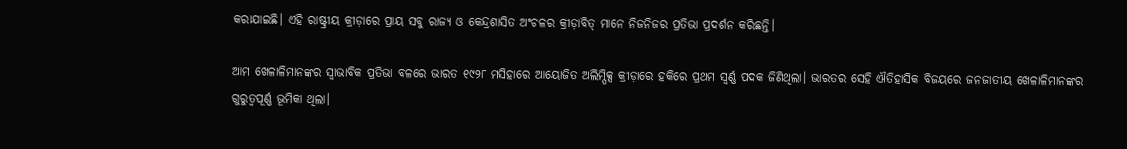କରାଯାଇଛି। ଏହି ରାଷ୍ଟ୍ରୀୟ କ୍ରୀଡ଼ାରେ ପ୍ରାୟ ସବୁ ରାଜ୍ୟ ଓ କେନ୍ଦ୍ରଶାସିତ ଅଂଚଳର କ୍ରୀଡ଼ାବିତ୍‌ ମାନେ ନିଜନିଜର ପ୍ରତିଭା ପ୍ରଦର୍ଶନ କରିଛନ୍ତି।

ଆମ ଖେଳାଳିମାନଙ୍କର ସ୍ୱାଭାବିକ ପ୍ରତିଭା ବଳରେ ଭାରତ ୧୯୨୮ ମସିହାରେ ଆୟୋଜିତ ଅଲିମ୍ପିକ୍ସ କ୍ରୀଡ଼ାରେ ହକିରେ ପ୍ରଥମ ସ୍ୱର୍ଣ୍ଣ ପଦକ ଜିଣିଥିଲା। ଭାରତର ସେହି ଐତିହାସିକ ବିଜୟରେ ଜନଜାତୀୟ ଖେଳାଳିମାନଙ୍କର ଗୁରୁତ୍ୱପୂର୍ଣ୍ଣ ଭୂମିକା ଥିଲା।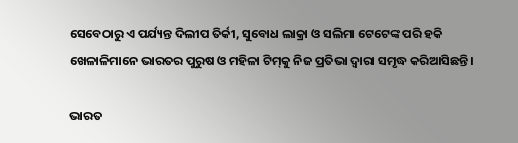ସେବେଠାରୁ ଏ ପର୍ଯ୍ୟନ୍ତ ଦିଲୀପ ତିର୍କୀ, ସୁବୋଧ ଲାକ୍ରା ଓ ସଲିମା ଟେଟେଙ୍କ ପରି ହକି ଖେଳାଳିମାନେ ଭାରତର ପୁରୁଷ ଓ ମହିଳା ଟିମ୍‌କୁ ନିଜ ପ୍ରତିଭା ଦ୍ୱାରା ସମୃଦ୍ଧ କରିଆସିଛନ୍ତି।

ଭାରତ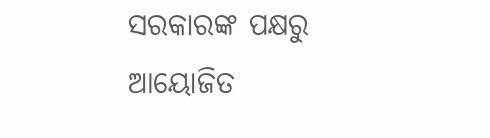ସରକାରଙ୍କ ପକ୍ଷରୁ ଆୟୋଜିତ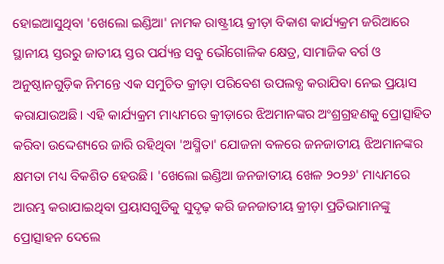ହୋଇଆସୁଥିବା 'ଖେଲୋ ଇଣ୍ଡିଆ' ନାମକ ରାଷ୍ଟ୍ରୀୟ କ୍ରୀଡ଼ା ବିକାଶ କାର୍ଯ୍ୟକ୍ରମ ଜରିଆରେ ସ୍ଥାନୀୟ ସ୍ତରରୁ ଜାତୀୟ ସ୍ତର ପର୍ଯ୍ୟନ୍ତ ସବୁ ଭୌଗୋଳିକ କ୍ଷେତ୍ର, ସାମାଜିକ ବର୍ଗ ଓ ଅନୁଷ୍ଠାନଗୁଡ଼ିକ ନିମନ୍ତେ ଏକ ସମୁଚିତ କ୍ରୀଡ଼ା ପରିବେଶ ଉପଲବ୍ଧ କରାଯିବା ନେଇ ପ୍ରୟାସ କରାଯାଉଅଛି। ଏହି କାର୍ଯ୍ୟକ୍ରମ ମାଧ୍ୟମରେ କ୍ରୀଡ଼ାରେ ଝିଅମାନଙ୍କର ଅଂଶ୍ରଗ୍ରହଣକୁ ପ୍ରୋତ୍ସାହିତ କରିବା ଉଦ୍ଦେଶ୍ୟରେ ଜାରି ରହିଥିବା 'ଅସ୍ମିତା' ଯୋଜନା ବଳରେ ଜନଜାତୀୟ ଝିଅମାନଙ୍କର କ୍ଷମତା ମଧ୍ୟ ବିକଶିତ ହେଉଛି। 'ଖେଲୋ ଇଣ୍ଡିଆ ଜନଜାତୀୟ ଖେଳ ୨୦୨୬' ମାଧ୍ୟମରେ ଆରମ୍ଭ କରାଯାଇଥିବା ପ୍ରୟାସଗୁଡିକୁ ସୁଦୃଢ଼ କରି ଜନଜାତୀୟ କ୍ରୀଡ଼ା ପ୍ରତିଭାମାନଙ୍କୁ ପ୍ରୋତ୍ସାହନ ଦେଲେ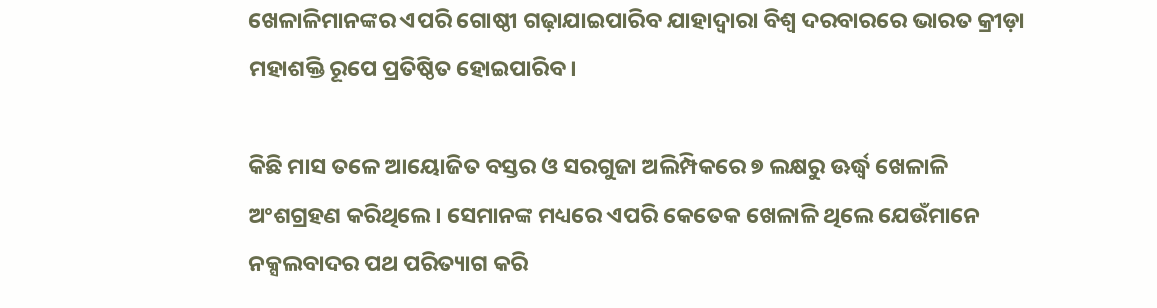ଖେଳାଳିମାନଙ୍କର ଏପରି ଗୋଷ୍ଠୀ ଗଢ଼ାଯାଇପାରିବ ଯାହାଦ୍ୱାରା ବିଶ୍ୱ ଦରବାରରେ ଭାରତ କ୍ରୀଡ଼ା ମହାଶକ୍ତି ରୂପେ ପ୍ରତିଷ୍ଠିତ ହୋଇପାରିବ।

କିଛି ମାସ ତଳେ ଆୟୋଜିତ ବସ୍ତର ଓ ସରଗୁଜା ଅଲିମ୍ପିକରେ ୭ ଲକ୍ଷରୁ ଊର୍ଦ୍ଧ୍ୱ ଖେଳାଳି ଅଂଶଗ୍ରହଣ କରିଥିଲେ। ସେମାନଙ୍କ ମଧ୍ୟରେ ଏପରି କେତେକ ଖେଳାଳି ଥିଲେ ଯେଉଁମାନେ ନକ୍ସଲବାଦର ପଥ ପରିତ୍ୟାଗ କରି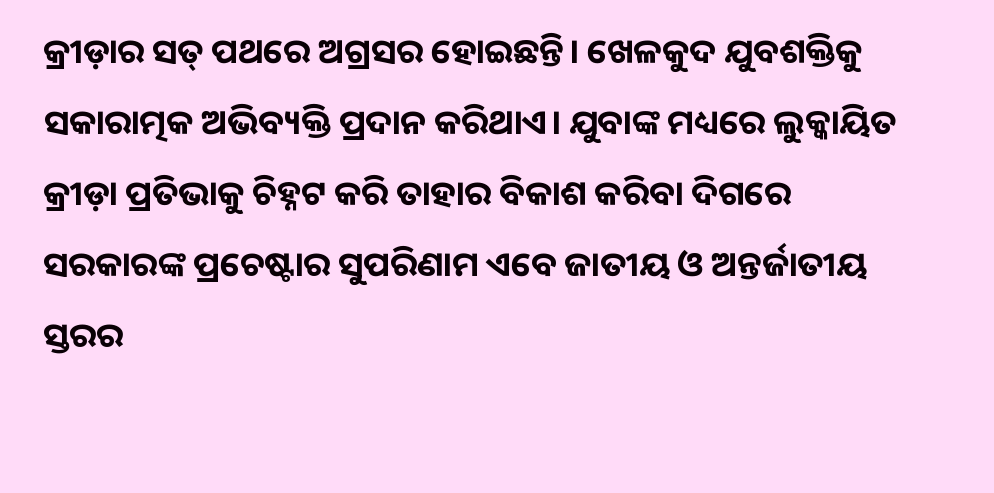କ୍ରୀଡ଼ାର ସତ୍‌ ପଥରେ ଅଗ୍ରସର ହୋଇଛନ୍ତି। ଖେଳକୁଦ ଯୁବଶକ୍ତିକୁ ସକାରାତ୍ମକ ଅଭିବ୍ୟକ୍ତି ପ୍ରଦାନ କରିଥାଏ। ଯୁବାଙ୍କ ମଧ୍ୟରେ ଲୁକ୍କାୟିତ କ୍ରୀଡ଼ା ପ୍ରତିଭାକୁ ଚିହ୍ନଟ କରି ତାହାର ବିକାଶ କରିବା ଦିଗରେ ସରକାରଙ୍କ ପ୍ରଚେଷ୍ଟାର ସୁପରିଣାମ ଏବେ ଜାତୀୟ ଓ ଅନ୍ତର୍ଜାତୀୟ ସ୍ତରର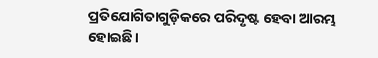ପ୍ରତିଯୋଗିତାଗୁଡ଼ିକରେ ପରିଦୃଷ୍ଟ ହେବା ଆରମ୍ଭ ହୋଇଛି।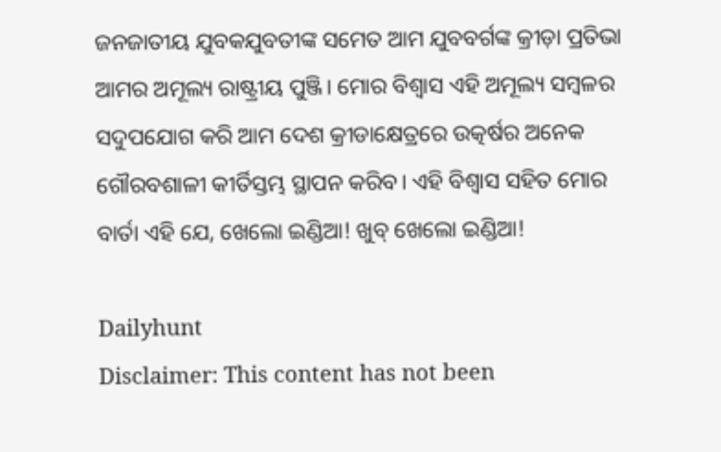ଜନଜାତୀୟ ଯୁବକଯୁବତୀଙ୍କ ସମେତ ଆମ ଯୁବବର୍ଗଙ୍କ କ୍ରୀଡ଼ା ପ୍ରତିଭା ଆମର ଅମୂଲ୍ୟ ରାଷ୍ଟ୍ରୀୟ ପୁଞ୍ଜି। ମୋର ବିଶ୍ୱାସ ଏହି ଅମୂଲ୍ୟ ସମ୍ବଳର ସଦୁପଯୋଗ କରି ଆମ ଦେଶ କ୍ରୀଡାକ୍ଷେତ୍ରରେ ଉତ୍କର୍ଷର ଅନେକ ଗୌରବଶାଳୀ କୀର୍ତିସ୍ତମ୍ଭ ସ୍ଥାପନ କରିବ। ଏହି ବିଶ୍ୱାସ ସହିତ ମୋର ବାର୍ତା ଏହି ଯେ, ଖେଲୋ ଇଣ୍ଡିଆ! ଖୁବ୍‌ ଖେଲୋ ଇଣ୍ଡିଆ!

Dailyhunt
Disclaimer: This content has not been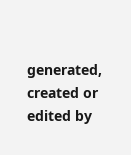generated, created or edited by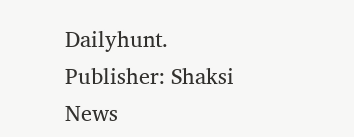Dailyhunt. Publisher: Shaksi News